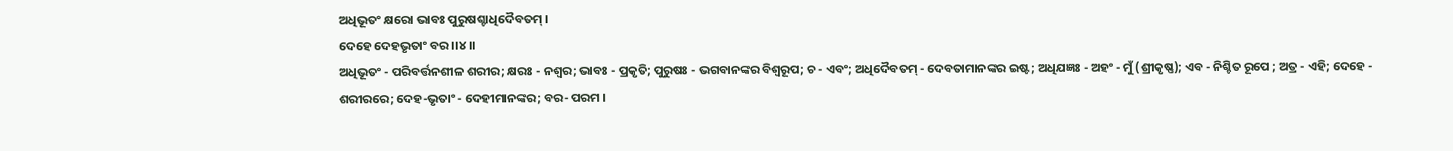ଅଧିଭୂତଂ କ୍ଷରୋ ଭାବଃ ପୁରୁଷଶ୍ଚାଧିଦୈବତମ୍ ।
ଦେହେ ଦେହଭୃତାଂ ବର ।।୪।।
ଅଧିଭୂତଂ - ପରିବର୍ତ୍ତନଶୀଳ ଶରୀର; କ୍ଷରଃ - ନଶ୍ୱର; ଭାବଃ - ପ୍ରକୃତି; ପୁରୁଷଃ - ଭଗବାନଙ୍କର ବିଶ୍ୱରୂପ; ଚ - ଏବଂ; ଅଧିଦୈବତମ୍ - ଦେବତାମାନଙ୍କର ଇଷ୍ଟ; ଅଧିଯଜ୍ଞଃ - ଅହଂ - ମୁଁ (ଶ୍ରୀକୃଷ୍ଣ); ଏବ - ନିଶ୍ଚିତ ରୂପେ ; ଅତ୍ର - ଏହି; ଦେହେ - ଶରୀରରେ; ଦେହ-ଭୃତାଂ - ଦେହୀମାନଙ୍କର; ବର- ପରମ ।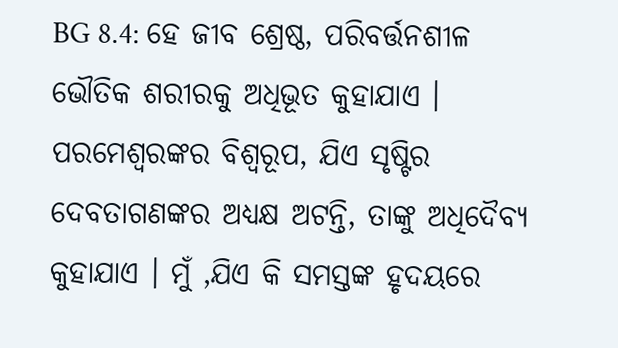BG 8.4: ହେ ଜୀବ ଶ୍ରେଷ୍ଠ, ପରିବର୍ତ୍ତନଶୀଳ ଭୌତିକ ଶରୀରକୁ ଅଧିଭୂତ କୁହାଯାଏ । ପରମେଶ୍ୱରଙ୍କର ବିଶ୍ୱରୂପ, ଯିଏ ସୃଷ୍ଟିର ଦେବତାଗଣଙ୍କର ଅଧ୍ୟକ୍ଷ ଅଟନ୍ତି, ତାଙ୍କୁ ଅଧିଦୈବ୍ୟ କୁହାଯାଏ । ମୁଁ ,ଯିଏ କି ସମସ୍ତଙ୍କ ହୃଦୟରେ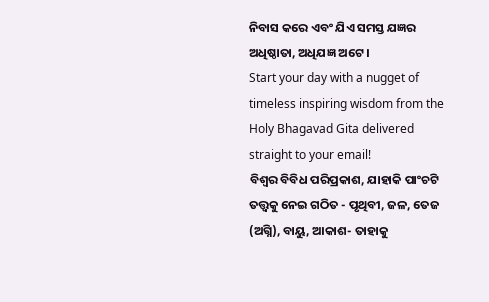ନିବାସ କରେ ଏବଂ ଯିଏ ସମସ୍ତ ଯଜ୍ଞର ଅଧିଷ୍ଠାତା, ଅଧିଯଜ୍ଞ ଅଟେ ।
Start your day with a nugget of timeless inspiring wisdom from the Holy Bhagavad Gita delivered straight to your email!
ବିଶ୍ୱର ବିବିଧ ପରିପ୍ରକାଶ, ଯାହାକି ପାଂଚଟି ତତ୍ତ୍ୱକୁ ନେଇ ଗଠିତ - ପୃଥିବୀ, ଜଳ, ତେଜ (ଅଗ୍ନି), ବାୟୁ, ଆକାଶ- ତାହାକୁ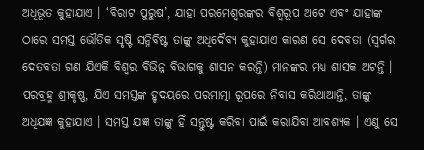ଅଧିଭୂତ କୁହାଯାଏ । ‘ବିରାଟ ପୁରୁଷ’, ଯାହା ପରମେଶ୍ୱରଙ୍କର ବିଶ୍ୱରୂପ ଅଟେ ଏବଂ ଯାହାଙ୍କ ଠାରେ ସମସ୍ତ ଭୌତିକ ସୃଷ୍ଟି ସନ୍ନିବିଷ୍ଟ ତାଙ୍କୁ ଅଧିଦୈବ୍ୟ କୁହାଯାଏ କାରଣ ସେ ଦେବତା (ସ୍ୱର୍ଗର ଦେତବତା ଗଣ ଯିଏକି ବିଶ୍ୱର ବିଭିନ୍ନ ବିଭାଗକୁ ଶାସନ କରନ୍ତି) ମାନଙ୍କର ମଧ୍ୟ ଶାସକ ଅଟନ୍ତି । ପରବ୍ରହ୍ମ ଶ୍ରୀକୃଷ୍ଣ, ଯିଏ ସମସ୍ତଙ୍କ ହୃଦୟରେ ପରମାତ୍ମା ରୂପରେ ନିବାସ କରିଥାଆନ୍ତି, ତାଙ୍କୁ ଅଧିଯଜ୍ଞ କୁହାଯାଏ । ସମସ୍ତ ଯଜ୍ଞ ତାଙ୍କୁ ହିଁ ସନ୍ତୁଷ୍ଟ କରିବା ପାଇଁ କରାଯିବା ଆବଶ୍ୟକ । ଏଣୁ ସେ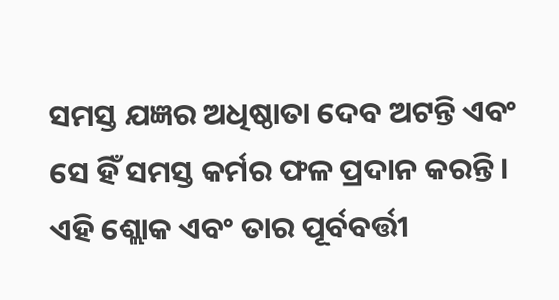ସମସ୍ତ ଯଜ୍ଞର ଅଧିଷ୍ଠାତା ଦେବ ଅଟନ୍ତି ଏବଂ ସେ ହିଁ ସମସ୍ତ କର୍ମର ଫଳ ପ୍ରଦାନ କରନ୍ତି । ଏହି ଶ୍ଲୋକ ଏବଂ ତାର ପୂର୍ବବର୍ତ୍ତୀ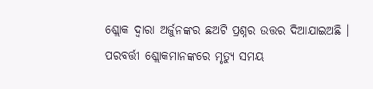ଶ୍ଲୋକ ଦ୍ୱାରା ଅର୍ଜୁନଙ୍କର ଛଅଟି ପ୍ରଶ୍ନର ଉତ୍ତର ଦିଆଯାଇଅଛି । ପରବର୍ତ୍ତୀ ଶ୍ଲୋକମାନଙ୍କରେ ମୃତ୍ୟୁ ସମୟ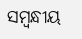ସମ୍ବନ୍ଧୀୟ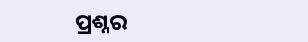ପ୍ରଶ୍ନର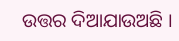ଉତ୍ତର ଦିଆଯାଉଅଛି ।